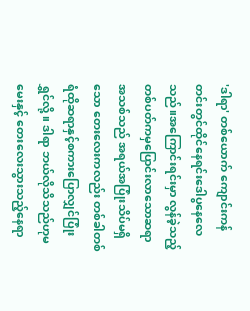'ဒါရာ' တစ်ယောက် ကျောင်းကန်တင်းတွင်ထိုင်နေရင်းဒေါပွနေလေသည်။အကြောင်းရင်းမှာ လွန်ခဲ့သည့်တစ်ပတ်ကမှပြောင်းလာသောဆရာအသစ်သည် အရယ်အပြုံးသိပ်မရှိသော တေးလေးကလည်း တစ်ခါတစ်ရံထိုဆရာနှင့်စကားပြောလျှင်ပြုံးရွှင်လို့။ ဒါရာ ဘယ်လိုသိသည်ဟုမမေးနှင့် တေးလေးသွားသည့်နေရာ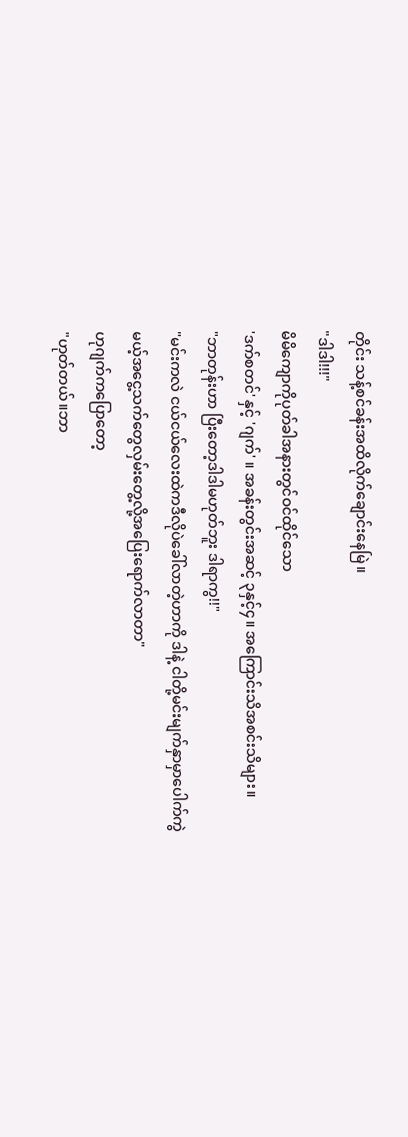တိုင်း သန့်စင်ခန်းအထိလိုက်ချောင်းနေမြဲ။
"ဒါဒါ!!!"
မိမိကျောကိုပုတ်ခါအနားတွင်ဝင်ထိုင်သော
'ဒက်စတင်' နှင့် 'ဂျက်' ။ အခန်းတွင်းအဆင့် ၃နှင့်၄။ အကြောင်းသိအစင်းသိများ။
"ဘာတုန်းဟာ ပြီးတော့ဒါဒါမဟုတ်ဘူး ဒါရာကွ!!"
"မင်းကလဲ ငယ်ငယ်လေးထဲကဒီလိုပဲခေါ်လာတဲ့ဟာကို ဒါနဲ့ ငါတို့မင်းမျက်နှာမှာပေါက်ကွဲမယ့်အငွေ့သက်တွေလှမ်းတွေ့လို့အပြေးရောက်လာတာ"
ဟုဂျက်ကပြောတော့
"ဟုတ်တယ်။ဘာ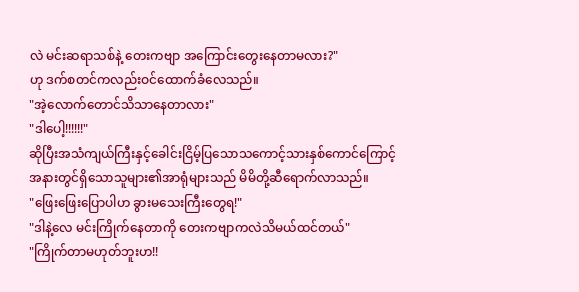လဲ မင်းဆရာသစ်နဲ့ တေးကဗျာ အကြောင်းတွေးနေတာမလား?"
ဟု ဒက်စတင်ကလည်းဝင်ထောက်ခံလေသည်။
"အဲ့လောက်တောင်သိသာနေတာလား"
"ဒါပေါ့!!!!!!"
ဆိုပြီးအသံကျယ်ကြီးနှင့်ခေါင်းငြိမ့်ပြသောသကောင့်သားနှစ်ကောင်ကြောင့် အနားတွင်ရှိသောသူများ၏အာရုံများသည် မိမိတို့ဆီရောက်လာသည်။
"ဖြေးဖြေးပြောပါဟ ခွားမသေးကြီးတွေရ!"
"ဒါနဲ့လေ မင်းကြိုက်နေတာကို တေးကဗျာကလဲသိမယ်ထင်တယ်"
"ကြိုက်တာမဟုတ်ဘူးဟ!!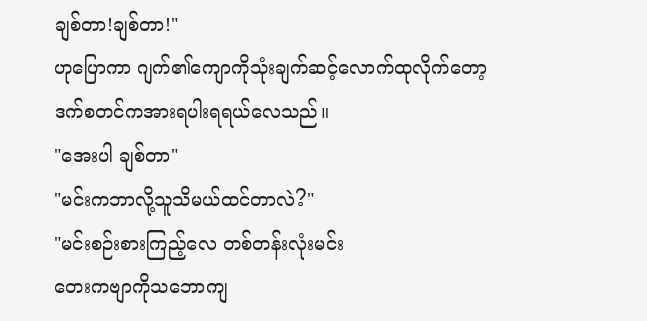ချစ်တာ!ချစ်တာ!"
ဟုပြောကာ ဂျက်၏ကျောကိုသုံးချက်ဆင့်လောက်ထုလိုက်တော့ ဒက်စတင်ကအားရပါးရရယ်လေသည်။
"အေးပါ ချစ်တာ"
"မင်းကဘာလို့သူသိမယ်ထင်တာလဲ?"
"မင်းစဉ်းစားကြည့်လေ တစ်တန်းလုံးမင်း
တေးကဗျာကိုသဘောကျ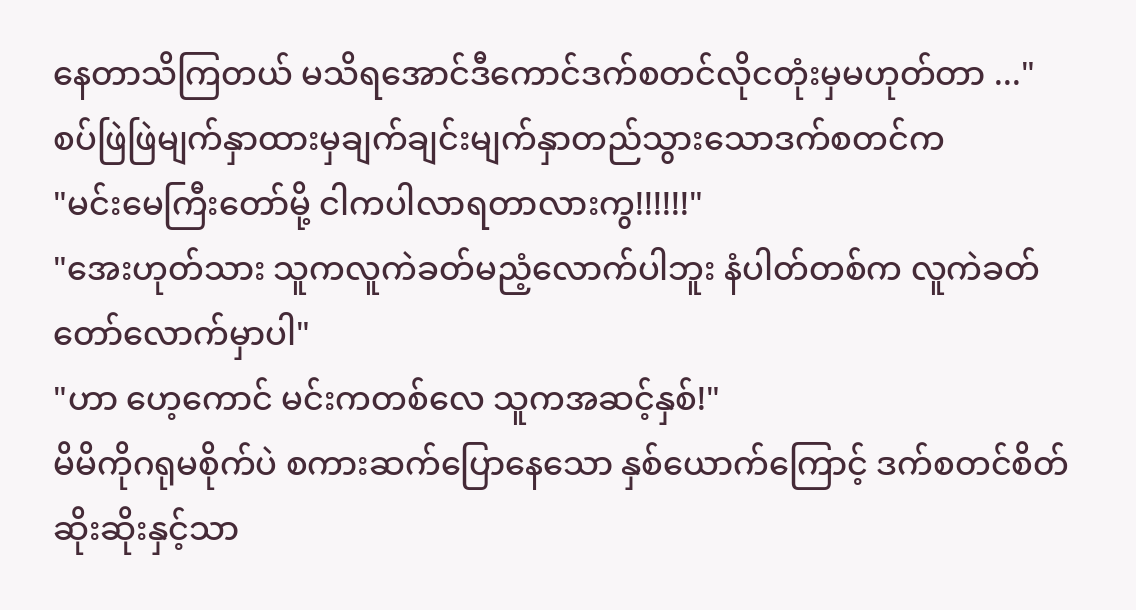နေတာသိကြတယ် မသိရအောင်ဒီကောင်ဒက်စတင်လိုငတုံးမှမဟုတ်တာ ..."
စပ်ဖြဲဖြဲမျက်နှာထားမှချက်ချင်းမျက်နှာတည်သွားသောဒက်စတင်က
"မင်းမေကြီးတော်မို့ ငါကပါလာရတာလားကွ!!!!!!"
"အေးဟုတ်သား သူကလူကဲခတ်မညံ့လောက်ပါဘူး နံပါတ်တစ်က လူကဲခတ်တော်လောက်မှာပါ"
"ဟာ ဟေ့ကောင် မင်းကတစ်လေ သူကအဆင့်နှစ်!"
မိမိကိုဂရုမစိုက်ပဲ စကားဆက်ပြောနေသော နှစ်ယောက်ကြောင့် ဒက်စတင်စိတ်ဆိုးဆိုးနှင့်သာ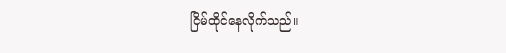ငြိမ်ထိုင်နေလိုက်သည်။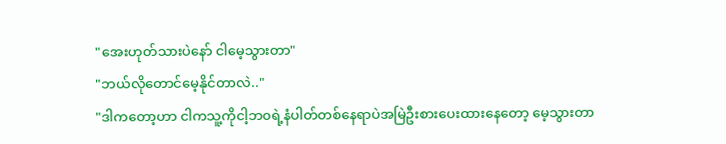"အေးဟုတ်သားပဲနော် ငါမေ့သွားတာ"
"ဘယ်လိုတောင်မေ့နိုင်တာလဲ.."
"ဒါကတော့ဟာ ငါကသူ့ကိုငါ့ဘ၀ရဲ့နံပါတ်တစ်နေရာပဲအမြဲဦးစားပေးထားနေတော့ မေ့သွားတာ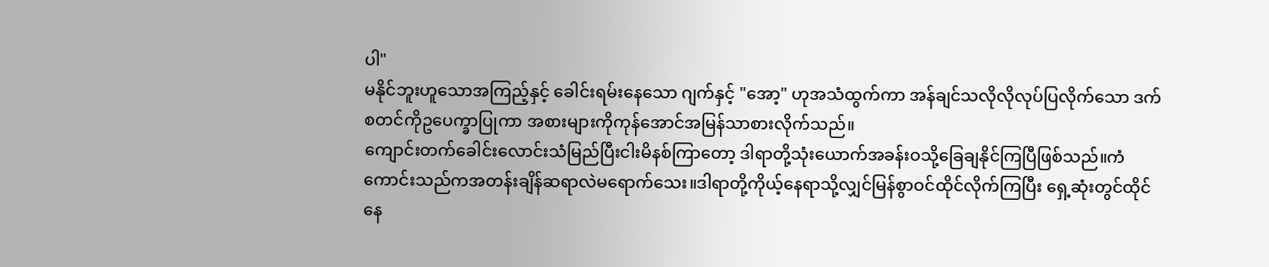ပါ"
မနိုင်ဘူးဟူသောအကြည့်နှင့် ခေါင်းရမ်းနေသော ဂျက်နှင့် "အော့" ဟုအသံထွက်ကာ အန်ချင်သလိုလိုလုပ်ပြလိုက်သော ဒက်စတင်ကိုဥပေက္ခာပြုကာ အစားများကိုကုန်အောင်အမြန်သာစားလိုက်သည်။
ကျောင်းတက်ခေါင်းလောင်းသံမြည်ပြီးငါးမိနစ်ကြာတော့ ဒါရာတို့သုံးယောက်အခန်းဝသို့ခြေချနိုင်ကြပြီဖြစ်သည်။ကံကောင်းသည်ကအတန်းချိန်ဆရာလဲမရောက်သေး။ဒါရာတို့ကိုယ့်နေရာသို့လျှင်မြန်စွာဝင်ထိုင်လိုက်ကြပြီး ရှေ့ဆုံးတွင်ထိုင်နေ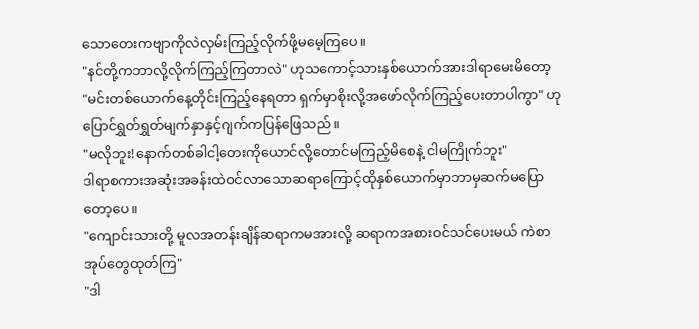သောတေးကဗျာကိုလဲလှမ်းကြည့်လိုက်ဖို့မမေ့ကြပေ။
"နင်တို့ကဘာလို့လိုက်ကြည့်ကြတာလဲ" ဟုသကောင့်သားနှစ်ယောက်အားဒါရာမေးမိတော့
"မင်းတစ်ယောက်နေ့တိုင်းကြည့်နေရတာ ရှက်မှာစိုးလို့အဖော်လိုက်ကြည့်ပေးတာပါကွာ" ဟုပြောင်ရွှတ်ရွှတ်မျက်နှာနှင့်ဂျက်ကပြန်ဖြေသည်။
"မလိုဘူး!နောက်တစ်ခါငါ့တေးကိုယောင်လို့တောင်မကြည့်မိစေနဲ့ ငါမကြိုက်ဘူး"
ဒါရာစကားအဆုံးအခန်းထဲဝင်လာသောဆရာကြောင့်ထိုနှစ်ယောက်မှာဘာမှဆက်မပြောတော့ပေ။
"ကျောင်းသားတို့ မူလအတန်းချိန်ဆရာကမအားလို့ ဆရာကအစားဝင်သင်ပေးမယ် ကဲစာအုပ်တွေထုတ်ကြ"
"ဒါ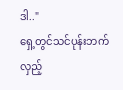ဒါ.."
ရှေ့တွင်သင်ပုန်းဘက်လှည့်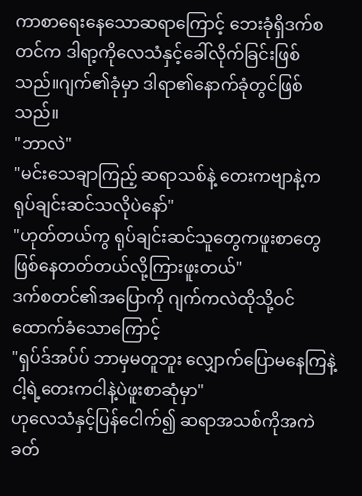ကာစာရေးနေသောဆရာကြောင့် ဘေးခုံရှိဒက်စတင်က ဒါရာ့ကိုလေသံနှင့်ခေါ်လိုက်ခြင်းဖြစ်သည်။ဂျက်၏ခုံမှာ ဒါရာ၏နောက်ခုံတွင်ဖြစ်သည်။
"ဘာလဲ"
"မင်းသေချာကြည့် ဆရာသစ်နဲ့ တေးကဗျာနဲ့ကရုပ်ချင်းဆင်သလိုပဲနော်"
"ဟုတ်တယ်ကွ ရုပ်ချင်းဆင်သူတွေကဖူးစာတွေဖြစ်နေတတ်တယ်လို့ကြားဖူးတယ်"
ဒက်စတင်၏အပြောကို ဂျက်ကလဲထိုသို့ဝင်ထောက်ခံသောကြောင့်
"ရှပ်ဒ်အပ်ပ် ဘာမှမတူဘူး လျှောက်ပြောမနေကြနဲ့ ငါ့ရဲ့တေးကငါနဲ့ပဲဖူးစာဆုံမှာ"
ဟုလေသံနှင့်ပြန်ငေါက်၍ ဆရာအသစ်ကိုအကဲခတ်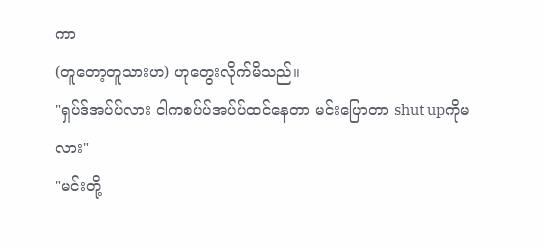ကာ
(တူတော့တူသားဟ) ဟုတွေးလိုက်မိသည်။
"ရှပ်ဒ်အပ်ပ်လား ငါကစပ်ပ်အပ်ပ်ထင်နေတာ မင်းပြောတာ shut upကိုမလား"
"မင်းတို့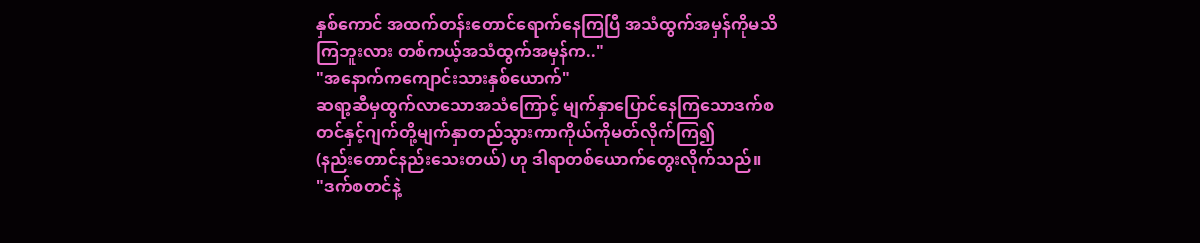နှစ်ကောင် အထက်တန်းတောင်ရောက်နေကြပြီ အသံထွက်အမှန်ကိုမသိကြဘူးလား တစ်ကယ့်အသံထွက်အမှန်က.."
"အနောက်ကကျောင်းသားနှစ်ယောက်"
ဆရာ့ဆီမှထွက်လာသောအသံကြောင့် မျက်နှာပြောင်နေကြသောဒက်စတင်နှင့်ဂျက်တို့မျက်နှာတည်သွားကာကိုယ်ကိုမတ်လိုက်ကြ၍
(နည်းတောင်နည်းသေးတယ်) ဟု ဒါရာတစ်ယောက်တွေးလိုက်သည်။
"ဒက်စတင်နဲ့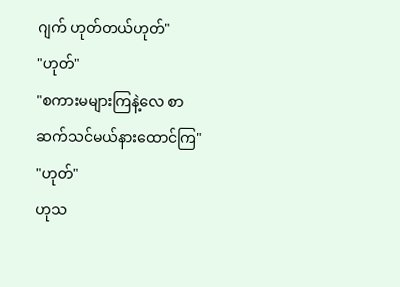ဂျက် ဟုတ်တယ်ဟုတ်"
"ဟုတ်"
"စကားမများကြနဲ့လေ စာဆက်သင်မယ်နားထောင်ကြ"
"ဟုတ်"
ဟုသ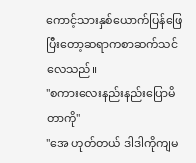ကောင့်သားနှစ်ယောက်ပြန်ဖြေပြီးတော့ဆရာကစာဆက်သင်လေသည်။
"စကားလေးနည်းနည်းပြောမိတာကို"
"အေ ဟုတ်တယ် ဒါဒါကိုကျမ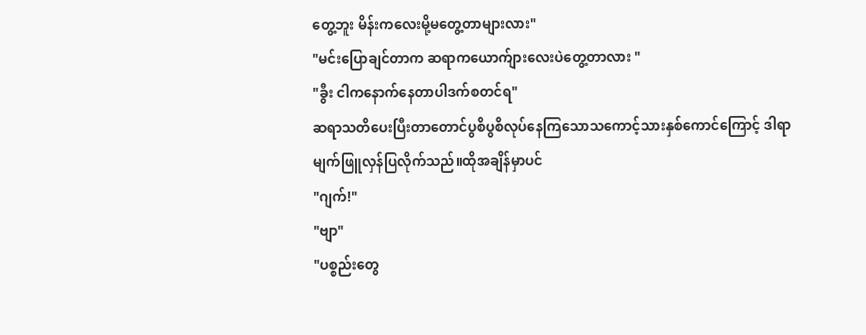တွေ့ဘူး မိန်းကလေးမို့မတွေ့တာများလား"
"မင်းပြောချင်တာက ဆရာကယောက်ျားလေးပဲတွေ့တာလား "
"ခွီး ငါကနောက်နေတာပါဒက်စတင်ရ"
ဆရာသတိပေးပြီးတာတောင်ပွစိပွစိလုပ်နေကြသောသကောင့်သားနှစ်ကောင်ကြောင့် ဒါရာမျက်ဖြူလှန်ပြလိုက်သည်။ထိုအချိန်မှာပင်
"ဂျက်!"
"ဗျာ"
"ပစ္စည်းတွေ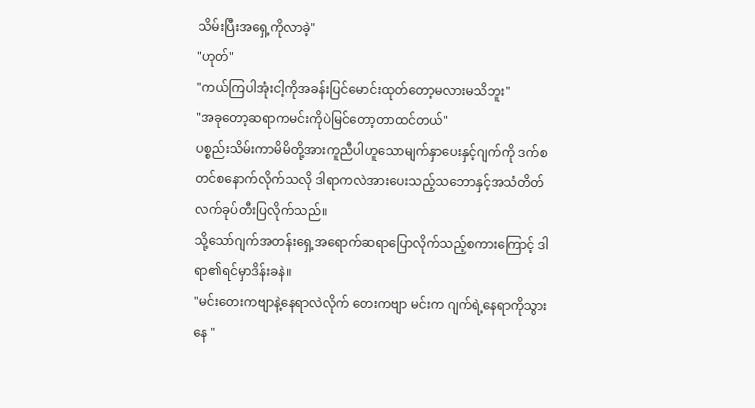သိမ်းပြီးအရှေ့ကိုလာခဲ့"
"ဟုတ်"
"ကယ်ကြပါအုံးငါ့ကိုအခန်းပြင်မောင်းထုတ်တော့မလားမသိဘူး"
"အခုတော့ဆရာကမင်းကိုပဲမြင်တော့တာထင်တယ်"
ပစ္စည်းသိမ်းကာမိမိတို့အားကူညီပါဟူသောမျက်နှာပေးနှင့်ဂျက်ကို ဒက်စတင်စနောက်လိုက်သလို ဒါရာကလဲအားပေးသည့်သဘောနှင့်အသံတိတ်လက်ခုပ်တီးပြလိုက်သည်။
သို့သော်ဂျက်အတန်းရှေ့အရောက်ဆရာပြောလိုက်သည့်စကားကြောင့် ဒါရာ၏ရင်မှာဒိန်းခနဲ။
"မင်းတေးကဗျာနဲ့နေရာလဲလိုက် တေးကဗျာ မင်းက ဂျက်ရဲ့နေရာကိုသွားနေ "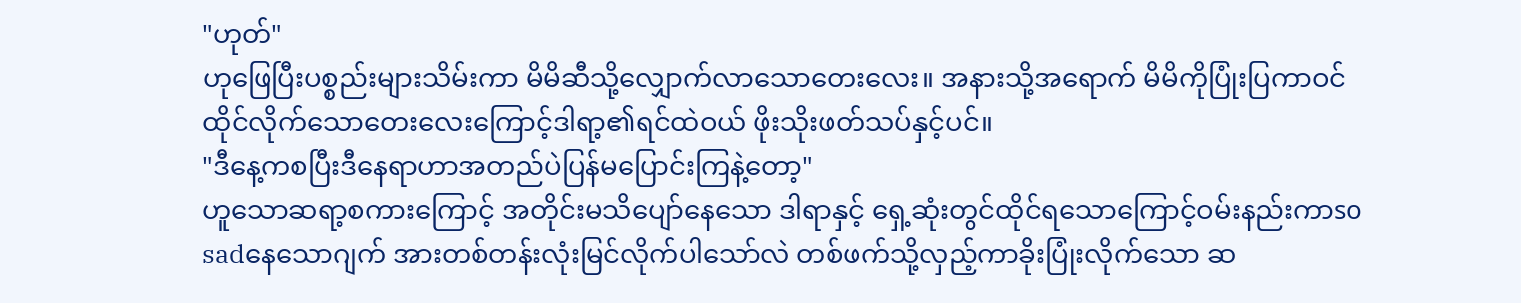"ဟုတ်"
ဟုဖြေပြီးပစ္စည်းများသိမ်းကာ မိမိဆီသို့လျှောက်လာသောတေးလေး။ အနားသို့အရောက် မိမိကိုပြုံးပြကာဝင်ထိုင်လိုက်သောတေးလေးကြောင့်ဒါရာ့၏ရင်ထဲဝယ် ဖိုးသိုးဖတ်သပ်နှင့်ပင်။
"ဒီနေ့ကစပြီးဒီနေရာဟာအတည်ပဲပြန်မပြောင်းကြနဲ့တော့"
ဟူသောဆရာ့စကားကြောင့် အတိုင်းမသိပျော်နေသော ဒါရာနှင့် ရှေ့ဆုံးတွင်ထိုင်ရသောကြောင့်ဝမ်းနည်းကာso sadနေသောဂျက် အားတစ်တန်းလုံးမြင်လိုက်ပါသော်လဲ တစ်ဖက်သို့လှည့်ကာခိုးပြုံးလိုက်သော ဆ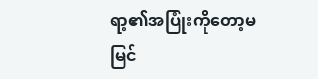ရာ့၏အပြုံးကိုတော့မမြင်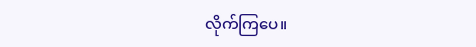လိုက်ကြပေ။